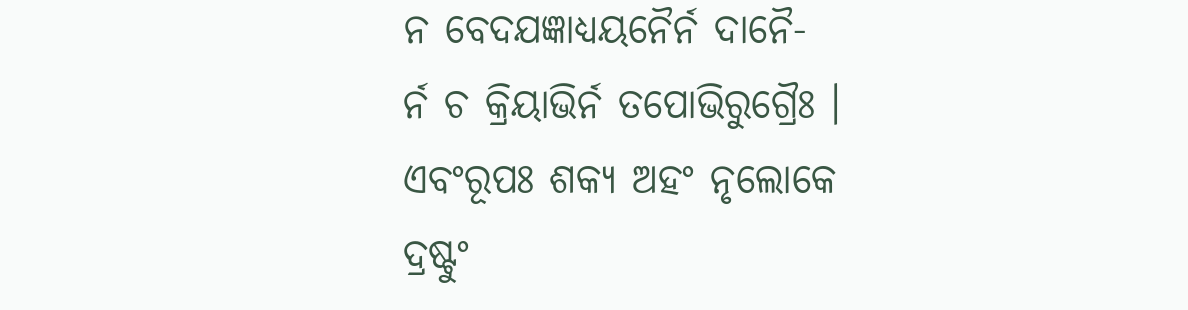ନ ବେଦଯଜ୍ଞାଧ୍ୟୟନୈର୍ନ ଦାନୈ-
ର୍ନ ଚ କ୍ରିୟାଭିର୍ନ ତପୋଭିରୁଗ୍ରୈଃ ।
ଏବଂରୂପଃ ଶକ୍ୟ ଅହଂ ନୃଲୋକେ
ଦ୍ରଷ୍ଟୁଂ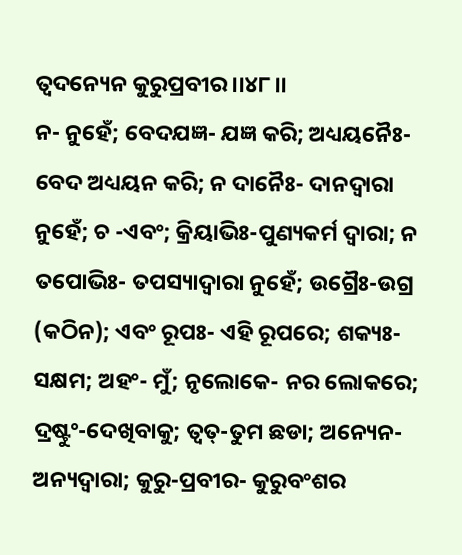ତ୍ୱଦନ୍ୟେନ କୁରୁପ୍ରବୀର ।।୪୮।।
ନ- ନୁହେଁ; ବେଦଯଜ୍ଞ- ଯଜ୍ଞ କରି; ଅଧ୍ୟୟନୈଃ- ବେଦ ଅଧ୍ୟୟନ କରି; ନ ଦାନୈଃ- ଦାନଦ୍ୱାରା ନୁହେଁ; ଚ -ଏବଂ; କ୍ରିୟାଭିଃ-ପୁଣ୍ୟକର୍ମ ଦ୍ୱାରା; ନ ତପୋଭିଃ- ତପସ୍ୟାଦ୍ୱାରା ନୁହେଁ; ଉଗ୍ରୈଃ-ଉଗ୍ର (କଠିନ); ଏବଂ ରୂପଃ- ଏହି ରୂପରେ; ଶକ୍ୟଃ- ସକ୍ଷମ; ଅହଂ- ମୁଁ; ନୃଲୋକେ- ନର ଲୋକରେ; ଦ୍ରଷ୍ଟୁଂ-ଦେଖିବାକୁ; ତ୍ୱତ୍-ତୁମ ଛଡା; ଅନ୍ୟେନ-ଅନ୍ୟଦ୍ୱାରା; କୁରୁ-ପ୍ରବୀର- କୁରୁବଂଶର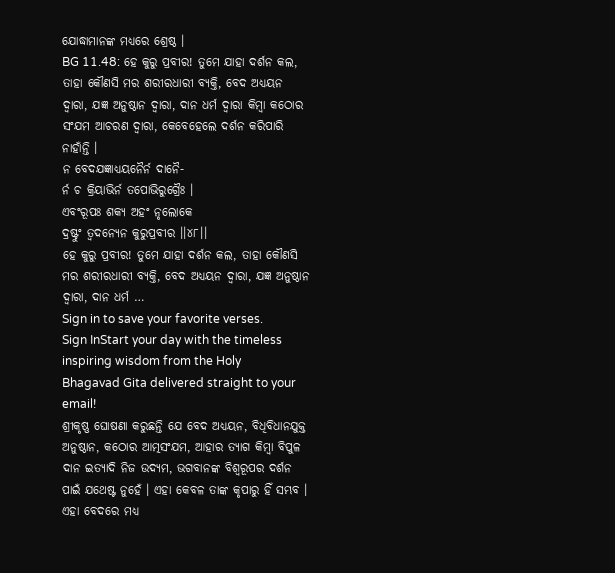ଯୋଦ୍ଧାମାନଙ୍କ ମଧ୍ୟରେ ଶ୍ରେଷ୍ଠ ।
BG 11.48: ହେ କୁରୁ ପ୍ରବୀର! ତୁମେ ଯାହା ଦର୍ଶନ କଲ, ତାହା କୌଣସି ମର ଶରୀରଧାରୀ ବ୍ୟକ୍ତି, ବେଦ ଅଧ୍ୟୟନ ଦ୍ୱାରା, ଯଜ୍ଞ ଅନୁଷ୍ଠାନ ଦ୍ୱାରା, ଦାନ ଧର୍ମ ଦ୍ୱାରା କିମ୍ବା କଠୋର ସଂଯମ ଆଚରଣ ଦ୍ୱାରା, କେବେହେଲେ ଦର୍ଶନ କରିପାରି ନାହାଁନ୍ତି ।
ନ ବେଦଯଜ୍ଞାଧ୍ୟୟନୈର୍ନ ଦାନୈ-
ର୍ନ ଚ କ୍ରିୟାଭିର୍ନ ତପୋଭିରୁଗ୍ରୈଃ ।
ଏବଂରୂପଃ ଶକ୍ୟ ଅହଂ ନୃଲୋକେ
ଦ୍ରଷ୍ଟୁଂ ତ୍ୱଦନ୍ୟେନ କୁରୁପ୍ରବୀର ।।୪୮।।
ହେ କୁରୁ ପ୍ରବୀର! ତୁମେ ଯାହା ଦର୍ଶନ କଲ, ତାହା କୌଣସି ମର ଶରୀରଧାରୀ ବ୍ୟକ୍ତି, ବେଦ ଅଧ୍ୟୟନ ଦ୍ୱାରା, ଯଜ୍ଞ ଅନୁଷ୍ଠାନ ଦ୍ୱାରା, ଦାନ ଧର୍ମ …
Sign in to save your favorite verses.
Sign InStart your day with the timeless inspiring wisdom from the Holy Bhagavad Gita delivered straight to your email!
ଶ୍ରୀକୃଷ୍ଣ ଘୋଷଣା କରୁଛନ୍ତି ଯେ ବେଦ ଅଧ୍ୟୟନ, ବିଧିବିଧାନଯୁକ୍ତ ଅନୁଷ୍ଠାନ, କଠୋର ଆତ୍ମସଂଯମ, ଆହାର ତ୍ୟାଗ କିମ୍ବା ବିପୁଳ ଦାନ ଇତ୍ୟାଦି ନିଜ ଉଦ୍ୟମ, ଭଗବାନଙ୍କ ବିଶ୍ୱରୂପର ଦର୍ଶନ ପାଇଁ ଯଥେଷ୍ଟ ନୁହେଁ । ଏହା କେବଳ ତାଙ୍କ କୃପାରୁ ହିଁ ସମ୍ଭବ । ଏହା ବେଦରେ ମଧ୍ୟ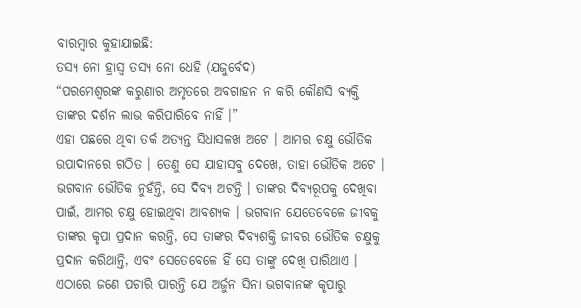ବାରମ୍ବାର କୁହାଯାଇଛି:
ତସ୍ୟ ନୋ ହ୍ରାସ୍ୱ ତସ୍ୟ ନୋ ଧେହି (ଯଜୁର୍ବେଦ)
“ପରମେଶ୍ୱରଙ୍କ କରୁଣାର ଅମୃତରେ ଅବଗାହନ ନ କରି କୌଣସି ବ୍ୟକ୍ତି ତାଙ୍କର ଦର୍ଶନ ଲାଭ କରିପାରିବେ ନାହିଁ ।”
ଏହା ପଛରେ ଥିବା ତର୍କ ଅତ୍ୟନ୍ତ ସିଧାସଳଖ ଅଟେ । ଆମର ଚକ୍ଷୁ ଭୌତିକ ଉପାଦାନରେ ଗଠିତ । ତେଣୁ ସେ ଯାହାସବୁ ଦେଖେ, ତାହା ଭୌତିକ ଅଟେ । ଭଗବାନ ଭୌତିକ ନୁହଁନ୍ତି, ସେ ଦିବ୍ୟ ଅଟନ୍ତି । ତାଙ୍କର ଦିବ୍ୟରୂପକୁ ଦେଖିବା ପାଇଁ, ଆମର ଚକ୍ଷୁ ହୋଇଥିବା ଆବଶ୍ୟକ । ଭଗବାନ ଯେତେବେଳେ ଜୀବକୁ ତାଙ୍କର କୃପା ପ୍ରଦାନ କରନ୍ତି, ସେ ତାଙ୍କର ଦିବ୍ୟଶକ୍ତି ଜୀବର ଭୌତିକ ଚକ୍ଷୁକୁ ପ୍ରଦାନ କରିଥାନ୍ତି, ଏବଂ ସେତେବେଳେ ହିଁ ସେ ତାଙ୍କୁ ଦେଖି ପାରିଥାଏ ।
ଏଠାରେ ଜଣେ ପଚାରି ପାରନ୍ତି ଯେ ଅର୍ଜୁନ ସିନା ଭଗବାନଙ୍କ କୃପାରୁ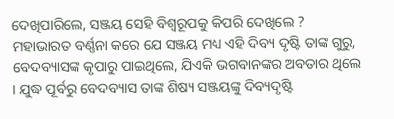ଦେଖିପାରିଲେ, ସଞ୍ଜୟ ସେହି ବିଶ୍ୱରୂପକୁ କିପରି ଦେଖିଲେ ? ମହାଭାରତ ବର୍ଣ୍ଣନା କରେ ଯେ ସଞ୍ଜୟ ମଧ୍ୟ ଏହି ଦିବ୍ୟ ଦୃଷ୍ଟି ତାଙ୍କ ଗୁରୁ, ବେଦବ୍ୟାସଙ୍କ କୃପାରୁ ପାଇଥିଲେ, ଯିଏକି ଭଗବାନଙ୍କର ଅବତାର ଥିଲେ । ଯୁଦ୍ଧ ପୂର୍ବରୁ ବେଦବ୍ୟାସ ତାଙ୍କ ଶିଷ୍ୟ ସଞ୍ଜୟଙ୍କୁ ଦିବ୍ୟଦୃଷ୍ଟି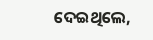ଦେଇଥିଲେ,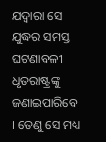ଯଦ୍ୱାରା ସେ ଯୁଦ୍ଧର ସମସ୍ତ ଘଟଣାବଳୀ ଧୃତରାଷ୍ଟ୍ରଙ୍କୁ ଜଣାଇପାରିବେ । ତେଣୁ ସେ ମଧ୍ୟ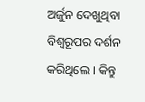ଅର୍ଜୁନ ଦେଖୁଥିବା ବିଶ୍ୱରୂପର ଦର୍ଶନ କରିଥିଲେ । କିନ୍ତୁ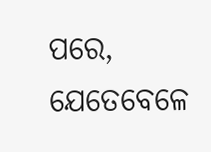ପରେ, ଯେତେବେଳେ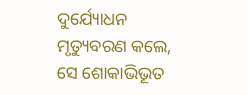ଦୁର୍ଯ୍ୟୋଧନ ମୃତ୍ୟୁବରଣ କଲେ, ସେ ଶୋକାଭିଭୂତ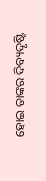ହୋଇ ତାଙ୍କର ଦିବ୍ୟଦୃଷ୍ଟି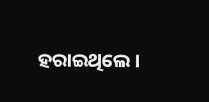ହରାଇଥିଲେ ।